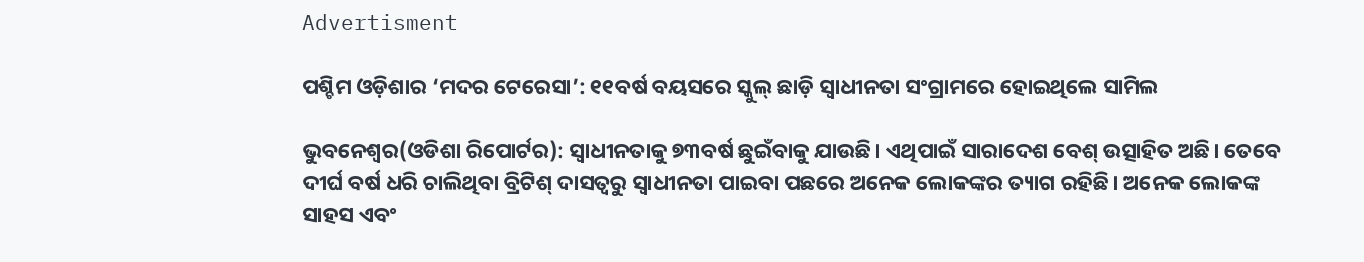Advertisment

ପଶ୍ଚିମ ଓଡ଼ିଶାର ‘ମଦର ଟେରେସା’: ୧୧ବର୍ଷ ବୟସରେ ସ୍କୁଲ୍‌ ଛାଡ଼ି ସ୍ୱାଧୀନତା ସଂଗ୍ରାମରେ ହୋଇଥିଲେ ସାମିଲ

ଭୁବନେଶ୍ୱର(ଓଡିଶା ରିପୋର୍ଟର): ସ୍ୱାଧୀନତାକୁ ୭୩ବର୍ଷ ଛୁଇଁବାକୁ ଯାଉଛି। ଏଥିପାଇଁ ସାରାଦେଶ ବେଶ୍‌ ଉତ୍ସାହିତ ଅଛି। ତେବେ ଦୀର୍ଘ ବର୍ଷ ଧରି ଚାଲିଥିବା ବ୍ରିଟିଶ୍ ଦାସତ୍ୱରୁ ସ୍ୱାଧୀନତା ପାଇବା ପଛରେ ଅନେକ ଲୋକଙ୍କର ତ୍ୟାଗ ରହିଛି। ଅନେକ ଲୋକଙ୍କ ସାହସ ଏବଂ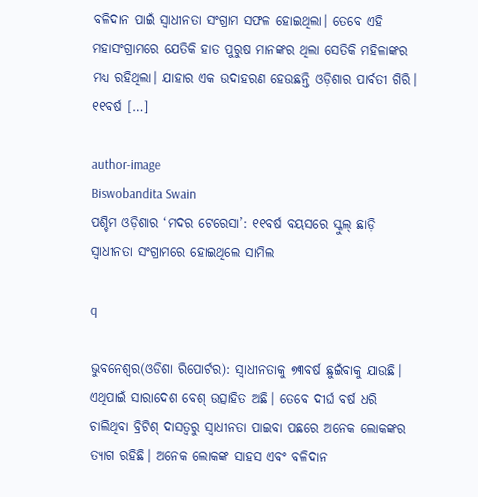ବଳିଦାନ ପାଇଁ ସ୍ୱାଧୀନତା ସଂଗ୍ରାମ ସଫଳ ହୋଇଥିଲା। ତେବେ ଏହି ମହାସଂଗ୍ରାମରେ ଯେତିକି ହାତ ପୁରୁଷ ମାନଙ୍କର ଥିଲା ସେତିକି ମହିଳାଙ୍କର ମଧ୍ୟ ରହିଥିଲା। ଯାହାର ଏକ ଉଦାହରଣ ହେଉଛନ୍ତି ଓଡ଼ିଶାର ପାର୍ବତୀ ଗିରି। ୧୧ବର୍ଷ […]

author-image
Biswobandita Swain
ପଶ୍ଚିମ ଓଡ଼ିଶାର ‘ମଦର ଟେରେସା’: ୧୧ବର୍ଷ ବୟସରେ ସ୍କୁଲ୍‌ ଛାଡ଼ି ସ୍ୱାଧୀନତା ସଂଗ୍ରାମରେ ହୋଇଥିଲେ ସାମିଲ

q

ଭୁବନେଶ୍ୱର(ଓଡିଶା ରିପୋର୍ଟର): ସ୍ୱାଧୀନତାକୁ ୭୩ବର୍ଷ ଛୁଇଁବାକୁ ଯାଉଛି। ଏଥିପାଇଁ ସାରାଦେଶ ବେଶ୍‌ ଉତ୍ସାହିତ ଅଛି। ତେବେ ଦୀର୍ଘ ବର୍ଷ ଧରି ଚାଲିଥିବା ବ୍ରିଟିଶ୍ ଦାସତ୍ୱରୁ ସ୍ୱାଧୀନତା ପାଇବା ପଛରେ ଅନେକ ଲୋକଙ୍କର ତ୍ୟାଗ ରହିଛି। ଅନେକ ଲୋକଙ୍କ ସାହସ ଏବଂ ବଳିଦାନ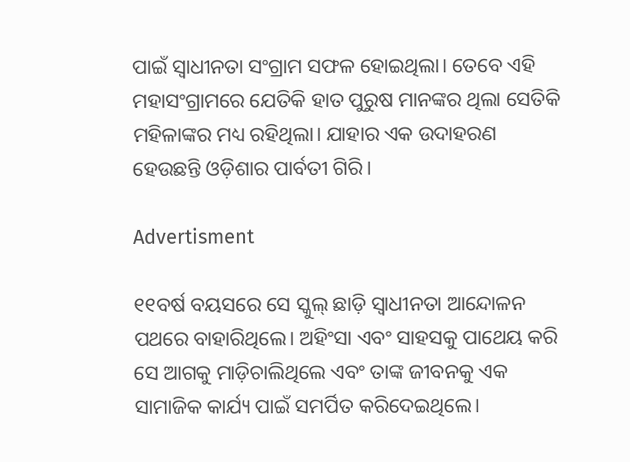ପାଇଁ ସ୍ୱାଧୀନତା ସଂଗ୍ରାମ ସଫଳ ହୋଇଥିଲା। ତେବେ ଏହି ମହାସଂଗ୍ରାମରେ ଯେତିକି ହାତ ପୁରୁଷ ମାନଙ୍କର ଥିଲା ସେତିକି ମହିଳାଙ୍କର ମଧ୍ୟ ରହିଥିଲା। ଯାହାର ଏକ ଉଦାହରଣ ହେଉଛନ୍ତି ଓଡ଼ିଶାର ପାର୍ବତୀ ଗିରି।

Advertisment

୧୧ବର୍ଷ ବୟସରେ ସେ ସ୍କୁଲ୍‌ ଛାଡ଼ି ସ୍ୱାଧୀନତା ଆନ୍ଦୋଳନ ପଥରେ ବାହାରିଥିଲେ। ଅହିଂସା ଏବଂ ସାହସକୁ ପାଥେୟ କରି ସେ ଆଗକୁ ମାଡ଼ିଚାଲିଥିଲେ ଏବଂ ତାଙ୍କ ଜୀବନକୁ ଏକ ସାମାଜିକ କାର୍ଯ୍ୟ ପାଇଁ ସମର୍ପିତ କରିଦେଇଥିଲେ।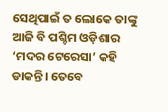ସେଥିପାଇଁ ତ ଲୋକେ ତାଙ୍କୁ ଆଜି ବି ପଶ୍ଚିମ ଓଡ଼ିଶାର ‘ମଦର ଟେରେସା’ କହି ଡାକନ୍ତି। ତେବେ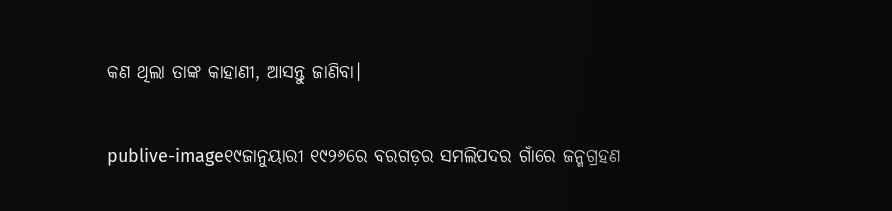କଣ ଥିଲା ତାଙ୍କ କାହାଣୀ, ଆସନ୍ତୁ ଜାଣିବା।

publive-image୧୯ଜାନୁୟାରୀ ୧୯୨୬ରେ ବରଗଡ଼ର ସମଲିପଦର ଗାଁରେ ଜନ୍ମଗ୍ରହଣ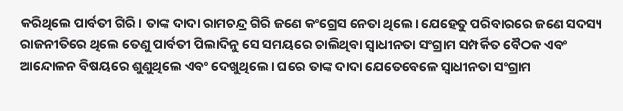କରିଥିଲେ ପାର୍ବତୀ ଗିରି। ତାଙ୍କ ଦାଦା ରାମଚନ୍ଦ୍ର ଗିରି ଜଣେ କଂଗ୍ରେସ ନେତା ଥିଲେ। ଯେହେତୁ ପରିବାରରେ ଜଣେ ସଦସ୍ୟ ରାଜନୀତିରେ ଥିଲେ ତେଣୁ ପାର୍ବତୀ ପିଲାଦିନୁ ସେ ସମୟରେ ଚାଲିଥିବା ସ୍ୱାଧୀନତା ସଂଗ୍ରାମ ସମ୍ପର୍କିତ ବୈଠକ ଏବଂ ଆନ୍ଦୋଳନ ବିଷୟରେ ଶୁଣୁଥିଲେ ଏବଂ ଦେଖୁଥିଲେ। ଘରେ ତାଙ୍କ ଦାଦା ଯେତେବେଳେ ସ୍ୱାଧୀନତା ସଂଗ୍ରାମ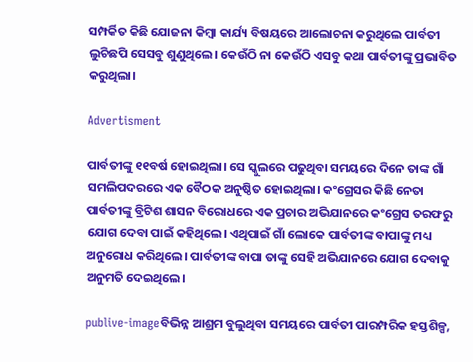ସମ୍ପର୍କିତ କିଛି ଯୋଜନା କିମ୍ବା କାର୍ଯ୍ୟ ବିଷୟରେ ଆଲୋଚନା କରୁଥିଲେ ପାର୍ବତୀ ଲୁଚିଛପି ସେସବୁ ଶୁଣୁଥିଲେ। କେଉଁଠି ନା କେଉଁଠି ଏସବୁ କଥା ପାର୍ବତୀଙ୍କୁ ପ୍ରଭାବିତ କରୁଥିଲା।

Advertisment

ପାର୍ବତୀଙ୍କୁ ୧୧ବର୍ଷ ହୋଇଥିଲା। ସେ ସ୍କୁଲରେ ପଢୁଥିବା ସମୟରେ ଦିନେ ତାଙ୍କ ଗାଁ ସମଲିପଦରରେ ଏକ ବୈଠକ ଅନୁଷ୍ଠିତ ହୋଇଥିଲା। କଂଗ୍ରେସର କିଛି ନେତା ପାର୍ବତୀଙ୍କୁ ବ୍ରିଟିଶ ଶାସନ ବିରୋଧରେ ଏକ ପ୍ରଚାର ଅଭିଯାନରେ କଂଗ୍ରେସ ତରଫରୁ ଯୋଗ ଦେବା ପାଇଁ କହିଥିଲେ। ଏଥିପାଇଁ ଗାଁ ଲୋକେ ପାର୍ବତୀଙ୍କ ବାପାଙ୍କୁ ମଧ୍ୟ ଅନୁରୋଧ କରିଥିଲେ। ପାର୍ବତୀଙ୍କ ବାପା ତାଙ୍କୁ ସେହି ଅଭିଯାନରେ ଯୋଗ ଦେବାକୁ ଅନୁମତି ଦେଇଥିଲେ।

publive-imageବିଭିନ୍ନ ଆଶ୍ରମ ବୁଲୁଥିବା ସମୟରେ ପାର୍ବତୀ ପାରମ୍ପରିକ ହସ୍ତଶିଳ୍ପ,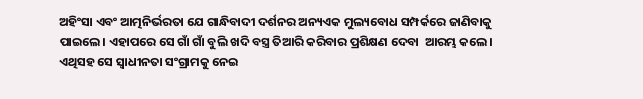ଅହିଂସା ଏବଂ ଆତ୍ମନିର୍ଭରତା ଯେ ଗାନ୍ଧିବାଦୀ ଦର୍ଶନର ଅନ୍ୟଏକ ମୁଲ୍ୟବୋଧ ସମ୍ପର୍କରେ ଜାଣିବାକୁ ପାଇଲେ। ଏହାପରେ ସେ ଗାଁ ଗାଁ ବୁଲି ଖଦି ବସ୍ତ୍ର ତିଆରି କରିବାର ପ୍ରଶିକ୍ଷଣ ଦେବା  ଆରମ୍ଭ କଲେ। ଏଥିସହ ସେ ସ୍ଵାଧୀନତା ସଂଗ୍ରାମକୁ ନେଇ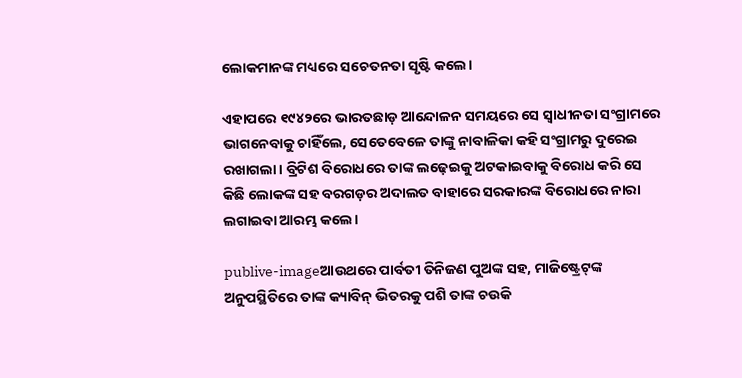ଲୋକମାନଙ୍କ ମଧ୍ୟରେ ସଚେତନତା ସୃଷ୍ଟି କଲେ।

ଏହାପରେ ୧୯୪୨ରେ ଭାରତଛାଡ଼ ଆନ୍ଦୋଳନ ସମୟରେ ସେ ସ୍ୱାଧୀନତା ସଂଗ୍ରାମରେ ଭାଗନେବାକୁ ଚାହିଁଲେ, ସେତେବେଳେ ତାଙ୍କୁ ନାବାଳିକା କହି ସଂଗ୍ରାମରୁ ଦୁରେଇ ରଖାଗଲା। ବ୍ରିଟିଶ ବିରୋଧରେ ତାଙ୍କ ଲଢ଼େଇକୁ ଅଟକାଇବାକୁ ବିରୋଧ କରି ସେ କିଛି ଲୋକଙ୍କ ସହ ବରଗଡ଼ର ଅଦାଲତ ବାହାରେ ସରକାରଙ୍କ ବିରୋଧରେ ନାରା ଲଗାଇବା ଆରମ୍ଭ କଲେ।

publive-imageଆଉଥରେ ପାର୍ବତୀ ତିନିଜଣ ପୁଅଙ୍କ ସହ, ମାଜିଷ୍ଟ୍ରେଟ୍‌ଙ୍କ ଅନୁପସ୍ଥିତିରେ ତାଙ୍କ କ୍ୟାବିନ୍‌ ଭିତରକୁ ପଶି ତାଙ୍କ ଚଉକି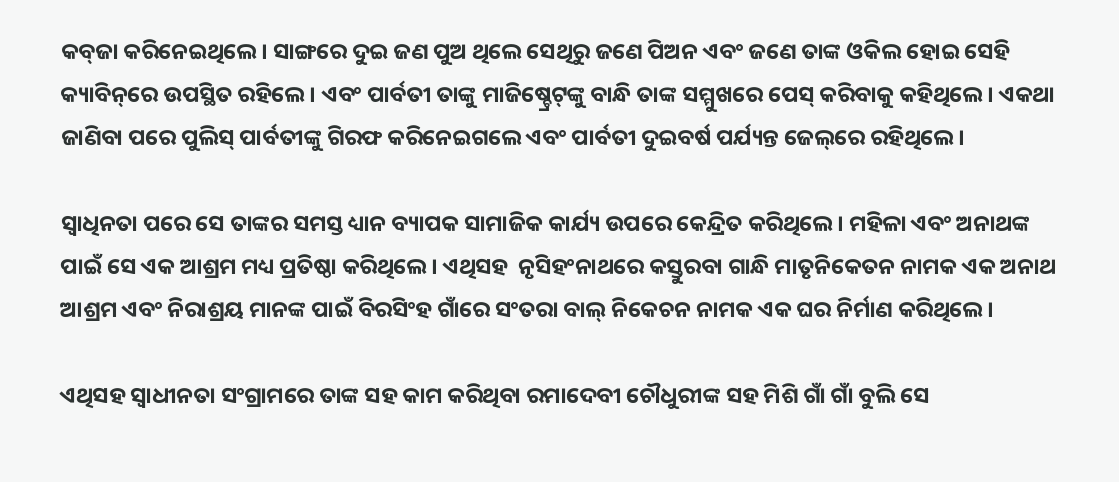କବ୍‌ଜା କରିନେଇଥିଲେ। ସାଙ୍ଗରେ ଦୁଇ ଜଣ ପୁଅ ଥିଲେ ସେଥିରୁ ଜଣେ ପିଅନ ଏବଂ ଜଣେ ତାଙ୍କ ଓକିଲ ହୋଇ ସେହି କ୍ୟାବିନ୍‌ରେ ଉପସ୍ଥିତ ରହିଲେ। ଏବଂ ପାର୍ବତୀ ତାଙ୍କୁ ମାଜିଷ୍ଚ୍ରେଟ୍‌ଙ୍କୁ ବାନ୍ଧି ତାଙ୍କ ସମ୍ମୁଖରେ ପେସ୍‌ କରିବାକୁ କହିଥିଲେ। ଏକଥା ଜାଣିବା ପରେ ପୁଲିସ୍‌ ପାର୍ବତୀଙ୍କୁ ଗିରଫ କରିନେଇଗଲେ ଏବଂ ପାର୍ବତୀ ଦୁଇବର୍ଷ ପର୍ଯ୍ୟନ୍ତ ଜେଲ୍‌ରେ ରହିଥିଲେ।

ସ୍ୱାଧିନତା ପରେ ସେ ତାଙ୍କର ସମସ୍ତ ଧ୍ୟାନ ବ୍ୟାପକ ସାମାଜିକ କାର୍ଯ୍ୟ ଉପରେ କେନ୍ଦ୍ରିତ କରିଥିଲେ। ମହିଳା ଏବଂ ଅନାଥଙ୍କ ପାଇଁ ସେ ଏକ ଆଶ୍ରମ ମଧ୍ୟ ପ୍ରତିଷ୍ଠା କରିଥିଲେ। ଏଥିସହ  ନୃସିହଂନାଥରେ କସ୍ତୁରବା ଗାନ୍ଧି ମାତୃନିକେତନ ନାମକ ଏକ ଅନାଥ ଆଶ୍ରମ ଏବଂ ନିରାଶ୍ରୟ ମାନଙ୍କ ପାଇଁ ବିରସିଂହ ଗାଁରେ ସଂତରା ବାଲ୍‌ ନିକେଚନ ନାମକ ଏକ ଘର ନିର୍ମାଣ କରିଥିଲେ।

ଏଥିସହ ସ୍ୱାଧୀନତା ସଂଗ୍ରାମରେ ତାଙ୍କ ସହ କାମ କରିଥିବା ରମାଦେବୀ ଚୌଧୁରୀଙ୍କ ସହ ମିଶି ଗାଁ ଗାଁ ବୁଲି ସେ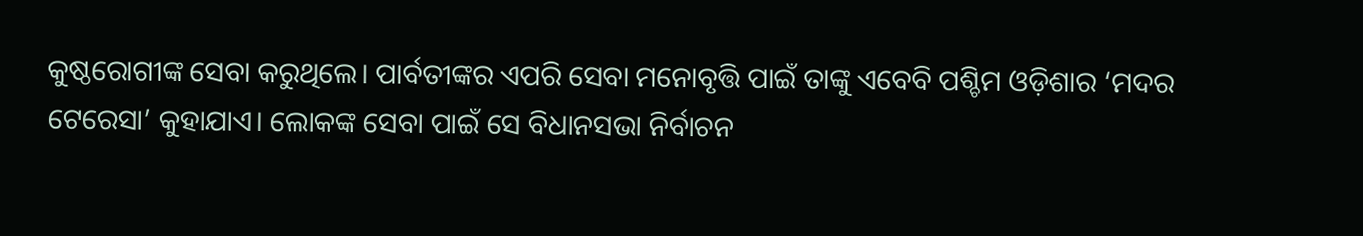କୁଷ୍ଠରୋଗୀଙ୍କ ସେବା କରୁଥିଲେ। ପାର୍ବତୀଙ୍କର ଏପରି ସେବା ମନୋବୃତ୍ତି ପାଇଁ ତାଙ୍କୁ ଏବେବି ପଶ୍ଚିମ ଓଡ଼ିଶାର ‘ମଦର ଟେରେସା’ କୁହାଯାଏ। ଲୋକଙ୍କ ସେବା ପାଇଁ ସେ ବିଧାନସଭା ନିର୍ବାଚନ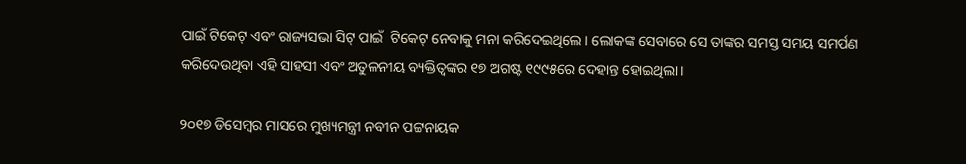ପାଇଁ ଟିକେଟ୍‌ ଏବଂ ରାଜ୍ୟସଭା ସିଟ୍‌ ପାଇଁ  ଟିକେଟ୍‌ ନେବାକୁ ମନା କରିଦେଇଥିଲେ। ଲୋକଙ୍କ ସେବାରେ ସେ ତାଙ୍କର ସମସ୍ତ ସମୟ ସମର୍ପଣ କରିଦେଉଥିବା ଏହି ସାହସୀ ଏବଂ ଅତୁଳନୀୟ ବ୍ୟକ୍ତିତ୍ୱଙ୍କର ୧୭ ଅଗଷ୍ଟ ୧୯୯୫ରେ ଦେହାନ୍ତ ହୋଇଥିଲା।

୨୦୧୭ ଡିସେମ୍ବର ମାସରେ ମୁଖ୍ୟମନ୍ତ୍ରୀ ନବୀନ ପଟ୍ଟନାୟକ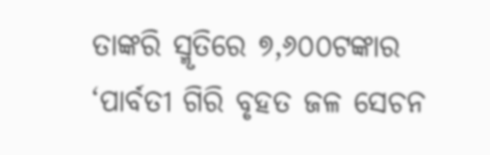ତାଙ୍କରି ସ୍ମୃତିରେ ୭,୬୦୦ଟଙ୍କାର ‘ପାର୍ବତୀ ଗିରି ବୃହତ ଜଳ ସେଚନ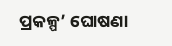ପ୍ରକଳ୍ପ’ ଘୋଷଣା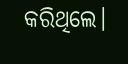କରିଥିଲେ।